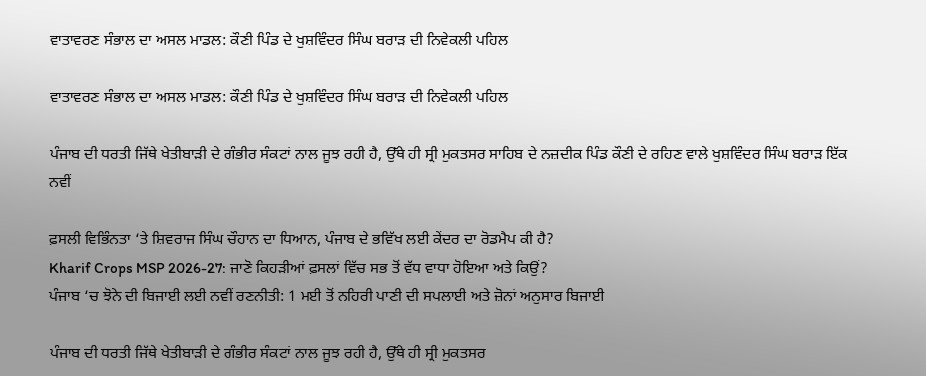ਵਾਤਾਵਰਣ ਸੰਭਾਲ ਦਾ ਅਸਲ ਮਾਡਲ: ਕੌਣੀ ਪਿੰਡ ਦੇ ਖੁਸ਼ਵਿੰਦਰ ਸਿੰਘ ਬਰਾੜ ਦੀ ਨਿਵੇਕਲੀ ਪਹਿਲ

ਵਾਤਾਵਰਣ ਸੰਭਾਲ ਦਾ ਅਸਲ ਮਾਡਲ: ਕੌਣੀ ਪਿੰਡ ਦੇ ਖੁਸ਼ਵਿੰਦਰ ਸਿੰਘ ਬਰਾੜ ਦੀ ਨਿਵੇਕਲੀ ਪਹਿਲ

ਪੰਜਾਬ ਦੀ ਧਰਤੀ ਜਿੱਥੇ ਖੇਤੀਬਾੜੀ ਦੇ ਗੰਭੀਰ ਸੰਕਟਾਂ ਨਾਲ ਜੂਝ ਰਹੀ ਹੈ, ਉੱਥੇ ਹੀ ਸ੍ਰੀ ਮੁਕਤਸਰ ਸਾਹਿਬ ਦੇ ਨਜ਼ਦੀਕ ਪਿੰਡ ਕੌਣੀ ਦੇ ਰਹਿਣ ਵਾਲੇ ਖੁਸ਼ਵਿੰਦਰ ਸਿੰਘ ਬਰਾੜ ਇੱਕ ਨਵੀਂ

ਫ਼ਸਲੀ ਵਿਭਿੰਨਤਾ ‘ਤੇ ਸ਼ਿਵਰਾਜ ਸਿੰਘ ਚੌਹਾਨ ਦਾ ਧਿਆਨ, ਪੰਜਾਬ ਦੇ ਭਵਿੱਖ ਲਈ ਕੇਂਦਰ ਦਾ ਰੋਡਮੈਪ ਕੀ ਹੈ?
Kharif Crops MSP 2026-27: ਜਾਣੋ ਕਿਹੜੀਆਂ ਫ਼ਸਲਾਂ ਵਿੱਚ ਸਭ ਤੋਂ ਵੱਧ ਵਾਧਾ ਹੋਇਆ ਅਤੇ ਕਿਉਂ?
ਪੰਜਾਬ ‘ਚ ਝੋਨੇ ਦੀ ਬਿਜਾਈ ਲਈ ਨਵੀਂ ਰਣਨੀਤੀ: 1 ਮਈ ਤੋਂ ਨਹਿਰੀ ਪਾਣੀ ਦੀ ਸਪਲਾਈ ਅਤੇ ਜ਼ੋਨਾਂ ਅਨੁਸਾਰ ਬਿਜਾਈ

ਪੰਜਾਬ ਦੀ ਧਰਤੀ ਜਿੱਥੇ ਖੇਤੀਬਾੜੀ ਦੇ ਗੰਭੀਰ ਸੰਕਟਾਂ ਨਾਲ ਜੂਝ ਰਹੀ ਹੈ, ਉੱਥੇ ਹੀ ਸ੍ਰੀ ਮੁਕਤਸਰ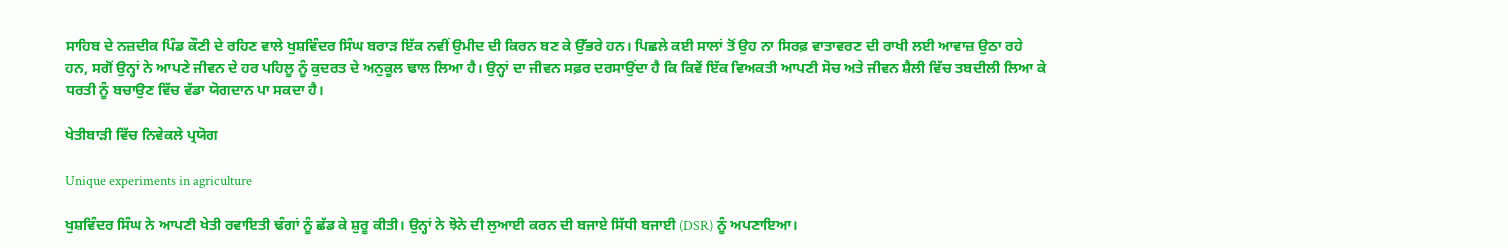ਸਾਹਿਬ ਦੇ ਨਜ਼ਦੀਕ ਪਿੰਡ ਕੌਣੀ ਦੇ ਰਹਿਣ ਵਾਲੇ ਖੁਸ਼ਵਿੰਦਰ ਸਿੰਘ ਬਰਾੜ ਇੱਕ ਨਵੀਂ ਉਮੀਦ ਦੀ ਕਿਰਨ ਬਣ ਕੇ ਉੱਭਰੇ ਹਨ। ਪਿਛਲੇ ਕਈ ਸਾਲਾਂ ਤੋਂ ਉਹ ਨਾ ਸਿਰਫ਼ ਵਾਤਾਵਰਣ ਦੀ ਰਾਖੀ ਲਈ ਆਵਾਜ਼ ਉਠਾ ਰਹੇ ਹਨ, ਸਗੋਂ ਉਨ੍ਹਾਂ ਨੇ ਆਪਣੇ ਜੀਵਨ ਦੇ ਹਰ ਪਹਿਲੂ ਨੂੰ ਕੁਦਰਤ ਦੇ ਅਨੁਕੂਲ ਢਾਲ ਲਿਆ ਹੈ। ਉਨ੍ਹਾਂ ਦਾ ਜੀਵਨ ਸਫ਼ਰ ਦਰਸਾਉਂਦਾ ਹੈ ਕਿ ਕਿਵੇਂ ਇੱਕ ਵਿਅਕਤੀ ਆਪਣੀ ਸੋਚ ਅਤੇ ਜੀਵਨ ਸ਼ੈਲੀ ਵਿੱਚ ਤਬਦੀਲੀ ਲਿਆ ਕੇ ਧਰਤੀ ਨੂੰ ਬਚਾਉਣ ਵਿੱਚ ਵੱਡਾ ਯੋਗਦਾਨ ਪਾ ਸਕਦਾ ਹੈ।

ਖੇਤੀਬਾੜੀ ਵਿੱਚ ਨਿਵੇਕਲੇ ਪ੍ਰਯੋਗ

Unique experiments in agriculture

ਖੁਸ਼ਵਿੰਦਰ ਸਿੰਘ ਨੇ ਆਪਣੀ ਖੇਤੀ ਰਵਾਇਤੀ ਢੰਗਾਂ ਨੂੰ ਛੱਡ ਕੇ ਸ਼ੁਰੂ ਕੀਤੀ। ਉਨ੍ਹਾਂ ਨੇ ਝੋਨੇ ਦੀ ਲੁਆਈ ਕਰਨ ਦੀ ਬਜਾਏ ਸਿੱਧੀ ਬਜਾਈ (DSR) ਨੂੰ ਅਪਣਾਇਆ।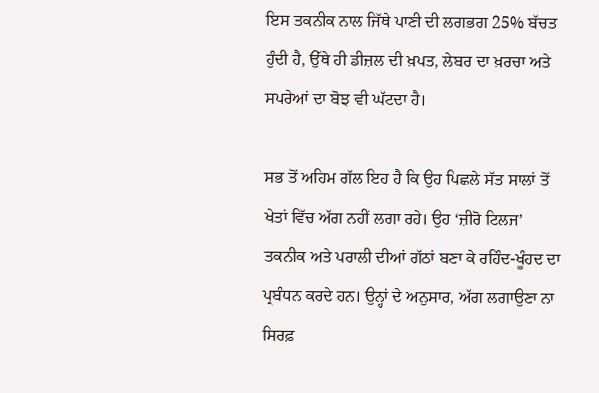ਇਸ ਤਕਨੀਕ ਨਾਲ ਜਿੱਥੇ ਪਾਣੀ ਦੀ ਲਗਭਗ 25% ਬੱਚਤ ਹੁੰਦੀ ਹੈ, ਉੱਥੇ ਹੀ ਡੀਜ਼ਲ ਦੀ ਖ਼ਪਤ, ਲੇਬਰ ਦਾ ਖ਼ਰਚਾ ਅਤੇ ਸਪਰੇਆਂ ਦਾ ਬੋਝ ਵੀ ਘੱਟਦਾ ਹੈ।

ਸਭ ਤੋਂ ਅਹਿਮ ਗੱਲ ਇਹ ਹੈ ਕਿ ਉਹ ਪਿਛਲੇ ਸੱਤ ਸਾਲਾਂ ਤੋਂ ਖੇਤਾਂ ਵਿੱਚ ਅੱਗ ਨਹੀਂ ਲਗਾ ਰਹੇ। ਉਹ ‘ਜ਼ੀਰੋ ਟਿਲਜ’ ਤਕਨੀਕ ਅਤੇ ਪਰਾਲੀ ਦੀਆਂ ਗੱਠਾਂ ਬਣਾ ਕੇ ਰਹਿੰਦ-ਖੂੰਹਦ ਦਾ ਪ੍ਰਬੰਧਨ ਕਰਦੇ ਹਨ। ਉਨ੍ਹਾਂ ਦੇ ਅਨੁਸਾਰ, ਅੱਗ ਲਗਾਉਣਾ ਨਾ ਸਿਰਫ਼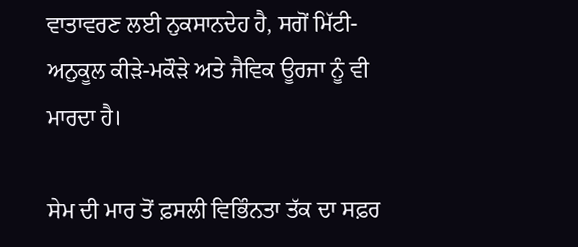ਵਾਤਾਵਰਣ ਲਈ ਨੁਕਸਾਨਦੇਹ ਹੈ, ਸਗੋਂ ਮਿੱਟੀ-ਅਨੁਕੂਲ ਕੀੜੇ-ਮਕੌੜੇ ਅਤੇ ਜੈਵਿਕ ਊਰਜਾ ਨੂੰ ਵੀ ਮਾਰਦਾ ਹੈ।

ਸੇਮ ਦੀ ਮਾਰ ਤੋਂ ਫ਼ਸਲੀ ਵਿਭਿੰਨਤਾ ਤੱਕ ਦਾ ਸਫ਼ਰ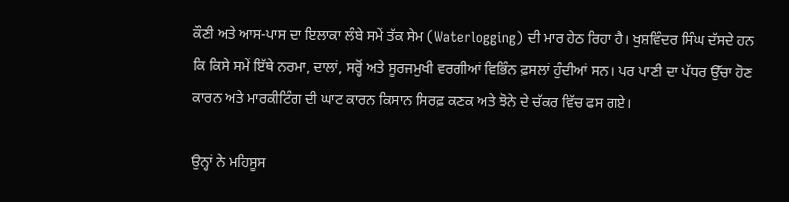ਕੌਣੀ ਅਤੇ ਆਸ-ਪਾਸ ਦਾ ਇਲਾਕਾ ਲੰਬੇ ਸਮੇਂ ਤੱਕ ਸੇਮ (Waterlogging) ਦੀ ਮਾਰ ਹੇਠ ਰਿਹਾ ਹੈ। ਖੁਸ਼ਵਿੰਦਰ ਸਿੰਘ ਦੱਸਦੇ ਹਨ ਕਿ ਕਿਸੇ ਸਮੇਂ ਇੱਥੇ ਨਰਮਾ, ਦਾਲਾਂ, ਸਰ੍ਹੋਂ ਅਤੇ ਸੂਰਜਮੁਖੀ ਵਰਗੀਆਂ ਵਿਭਿੰਨ ਫ਼ਸਲਾਂ ਹੁੰਦੀਆਂ ਸਨ। ਪਰ ਪਾਣੀ ਦਾ ਪੱਧਰ ਉੱਚਾ ਹੋਣ ਕਾਰਨ ਅਤੇ ਮਾਰਕੀਟਿੰਗ ਦੀ ਘਾਟ ਕਾਰਨ ਕਿਸਾਨ ਸਿਰਫ਼ ਕਣਕ ਅਤੇ ਝੋਨੇ ਦੇ ਚੱਕਰ ਵਿੱਚ ਫਸ ਗਏ।

ਉਨ੍ਹਾਂ ਨੇ ਮਹਿਸੂਸ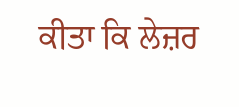ਕੀਤਾ ਕਿ ਲੇਜ਼ਰ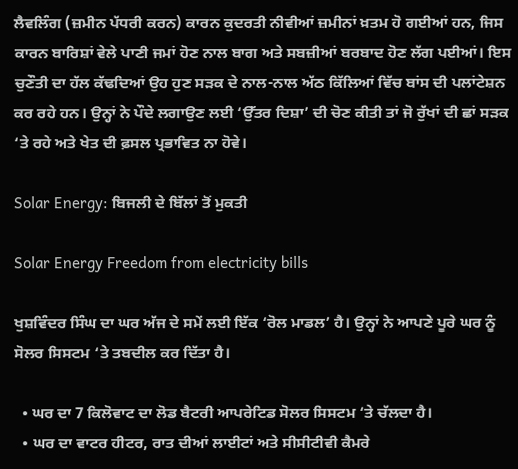ਲੈਵਲਿੰਗ (ਜ਼ਮੀਨ ਪੱਧਰੀ ਕਰਨ) ਕਾਰਨ ਕੁਦਰਤੀ ਨੀਵੀਆਂ ਜ਼ਮੀਨਾਂ ਖ਼ਤਮ ਹੋ ਗਈਆਂ ਹਨ, ਜਿਸ ਕਾਰਨ ਬਾਰਿਸ਼ਾਂ ਵੇਲੇ ਪਾਣੀ ਜਮਾਂ ਹੋਣ ਨਾਲ ਬਾਗ ਅਤੇ ਸਬਜ਼ੀਆਂ ਬਰਬਾਦ ਹੋਣ ਲੱਗ ਪਈਆਂ। ਇਸ ਚੁਣੌਤੀ ਦਾ ਹੱਲ ਕੱਢਦਿਆਂ ਉਹ ਹੁਣ ਸੜਕ ਦੇ ਨਾਲ-ਨਾਲ ਅੱਠ ਕਿੱਲਿਆਂ ਵਿੱਚ ਬਾਂਸ ਦੀ ਪਲਾਂਟੇਸ਼ਨ ਕਰ ਰਹੇ ਹਨ। ਉਨ੍ਹਾਂ ਨੇ ਪੌਦੇ ਲਗਾਉਣ ਲਈ ‘ਉੱਤਰ ਦਿਸ਼ਾ’ ਦੀ ਚੋਣ ਕੀਤੀ ਤਾਂ ਜੋ ਰੁੱਖਾਂ ਦੀ ਛਾਂ ਸੜਕ ‘ਤੇ ਰਹੇ ਅਤੇ ਖੇਤ ਦੀ ਫ਼ਸਲ ਪ੍ਰਭਾਵਿਤ ਨਾ ਹੋਵੇ।

Solar Energy: ਬਿਜਲੀ ਦੇ ਬਿੱਲਾਂ ਤੋਂ ਮੁਕਤੀ

Solar Energy Freedom from electricity bills

ਖੁਸ਼ਵਿੰਦਰ ਸਿੰਘ ਦਾ ਘਰ ਅੱਜ ਦੇ ਸਮੇਂ ਲਈ ਇੱਕ ‘ਰੋਲ ਮਾਡਲ’ ਹੈ। ਉਨ੍ਹਾਂ ਨੇ ਆਪਣੇ ਪੂਰੇ ਘਰ ਨੂੰ ਸੋਲਰ ਸਿਸਟਮ ‘ਤੇ ਤਬਦੀਲ ਕਰ ਦਿੱਤਾ ਹੈ।

  • ਘਰ ਦਾ 7 ਕਿਲੋਵਾਟ ਦਾ ਲੋਡ ਬੈਟਰੀ ਆਪਰੇਟਿਡ ਸੋਲਰ ਸਿਸਟਮ ‘ਤੇ ਚੱਲਦਾ ਹੈ।
  • ਘਰ ਦਾ ਵਾਟਰ ਹੀਟਰ, ਰਾਤ ਦੀਆਂ ਲਾਈਟਾਂ ਅਤੇ ਸੀਸੀਟੀਵੀ ਕੈਮਰੇ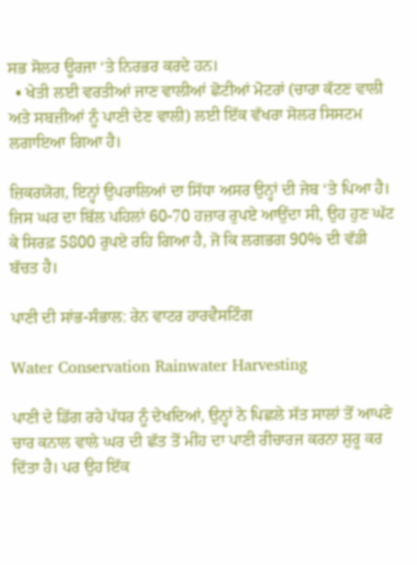ਸਭ ਸੋਲਰ ਊਰਜਾ ‘ਤੇ ਨਿਰਭਰ ਕਰਦੇ ਹਨ।
  • ਖੇਤੀ ਲਈ ਵਰਤੀਆਂ ਜਾਣ ਵਾਲੀਆਂ ਛੋਟੀਆਂ ਮੋਟਰਾਂ (ਚਾਰਾ ਕੱਟਣ ਵਾਲੀ ਅਤੇ ਸਬਜ਼ੀਆਂ ਨੂੰ ਪਾਣੀ ਦੇਣ ਵਾਲੀ) ਲਈ ਇੱਕ ਵੱਖਰਾ ਸੋਲਰ ਸਿਸਟਮ ਲਗਾਇਆ ਗਿਆ ਹੈ।

ਜ਼ਿਕਰਯੋਗ, ਇਨ੍ਹਾਂ ਉਪਰਾਲਿਆਂ ਦਾ ਸਿੱਧਾ ਅਸਰ ਉਨ੍ਹਾਂ ਦੀ ਜੇਬ ‘ਤੇ ਪਿਆ ਹੈ। ਜਿਸ ਘਰ ਦਾ ਬਿੱਲ ਪਹਿਲਾਂ 60-70 ਹਜ਼ਾਰ ਰੁਪਏ ਆਉਂਦਾ ਸੀ, ਉਹ ਹੁਣ ਘੱਟ ਕੇ ਸਿਰਫ਼ 5800 ਰੁਪਏ ਰਹਿ ਗਿਆ ਹੈ, ਜੋ ਕਿ ਲਗਭਗ 90% ਦੀ ਵੱਡੀ ਬੱਚਤ ਹੈ।

ਪਾਣੀ ਦੀ ਸਾਂਭ-ਸੰਭਾਲ: ਰੇਨ ਵਾਟਰ ਹਾਰਵੈਸਟਿੰਗ

Water Conservation Rainwater Harvesting

ਪਾਣੀ ਦੇ ਡਿੱਗ ਰਹੇ ਪੱਧਰ ਨੂੰ ਦੇਖਦਿਆਂ, ਉਨ੍ਹਾਂ ਨੇ ਪਿਛਲੇ ਸੱਤ ਸਾਲਾਂ ਤੋਂ ਆਪਣੇ ਚਾਰ ਕਨਾਲ ਵਾਲੇ ਘਰ ਦੀ ਛੱਤ ਤੋਂ ਮੀਂਹ ਦਾ ਪਾਣੀ ਰੀਚਾਰਜ ਕਰਨਾ ਸ਼ੁਰੂ ਕਰ ਦਿੱਤਾ ਹੈ। ਪਰ ਉਹ ਇੱਕ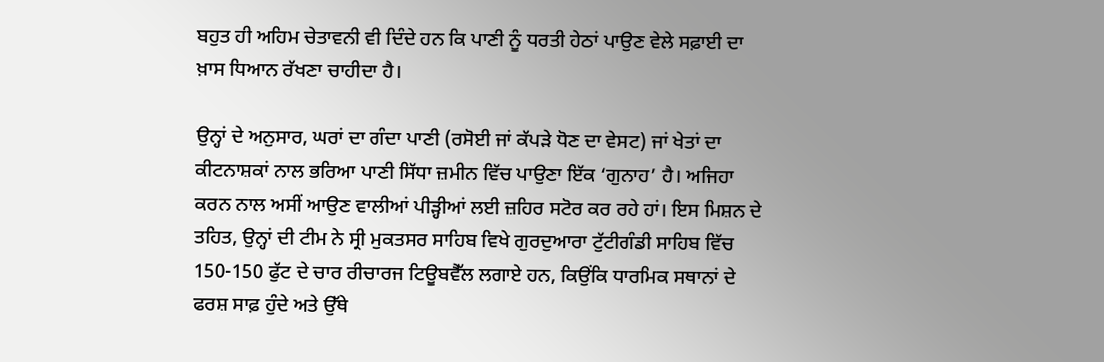ਬਹੁਤ ਹੀ ਅਹਿਮ ਚੇਤਾਵਨੀ ਵੀ ਦਿੰਦੇ ਹਨ ਕਿ ਪਾਣੀ ਨੂੰ ਧਰਤੀ ਹੇਠਾਂ ਪਾਉਣ ਵੇਲੇ ਸਫ਼ਾਈ ਦਾ ਖ਼ਾਸ ਧਿਆਨ ਰੱਖਣਾ ਚਾਹੀਦਾ ਹੈ।

ਉਨ੍ਹਾਂ ਦੇ ਅਨੁਸਾਰ, ਘਰਾਂ ਦਾ ਗੰਦਾ ਪਾਣੀ (ਰਸੋਈ ਜਾਂ ਕੱਪੜੇ ਧੋਣ ਦਾ ਵੇਸਟ) ਜਾਂ ਖੇਤਾਂ ਦਾ ਕੀਟਨਾਸ਼ਕਾਂ ਨਾਲ ਭਰਿਆ ਪਾਣੀ ਸਿੱਧਾ ਜ਼ਮੀਨ ਵਿੱਚ ਪਾਉਣਾ ਇੱਕ ‘ਗੁਨਾਹ’ ਹੈ। ਅਜਿਹਾ ਕਰਨ ਨਾਲ ਅਸੀਂ ਆਉਣ ਵਾਲੀਆਂ ਪੀੜ੍ਹੀਆਂ ਲਈ ਜ਼ਹਿਰ ਸਟੋਰ ਕਰ ਰਹੇ ਹਾਂ। ਇਸ ਮਿਸ਼ਨ ਦੇ ਤਹਿਤ, ਉਨ੍ਹਾਂ ਦੀ ਟੀਮ ਨੇ ਸ੍ਰੀ ਮੁਕਤਸਰ ਸਾਹਿਬ ਵਿਖੇ ਗੁਰਦੁਆਰਾ ਟੁੱਟੀਗੰਡੀ ਸਾਹਿਬ ਵਿੱਚ 150-150 ਫੁੱਟ ਦੇ ਚਾਰ ਰੀਚਾਰਜ ਟਿਊਬਵੈੱਲ ਲਗਾਏ ਹਨ, ਕਿਉਂਕਿ ਧਾਰਮਿਕ ਸਥਾਨਾਂ ਦੇ ਫਰਸ਼ ਸਾਫ਼ ਹੁੰਦੇ ਅਤੇ ਉੱਥੇ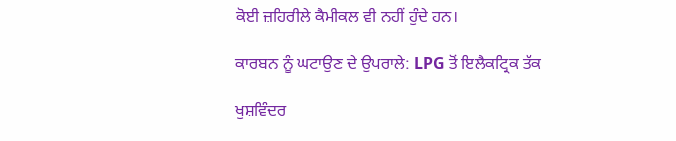ਕੋਈ ਜ਼ਹਿਰੀਲੇ ਕੈਮੀਕਲ ਵੀ ਨਹੀਂ ਹੁੰਦੇ ਹਨ।

ਕਾਰਬਨ ਨੂੰ ਘਟਾਉਣ ਦੇ ਉਪਰਾਲੇ: LPG ਤੋਂ ਇਲੈਕਟ੍ਰਿਕ ਤੱਕ

ਖੁਸ਼ਵਿੰਦਰ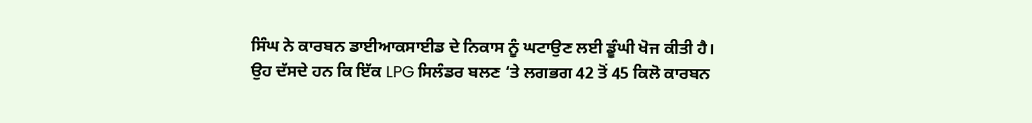ਸਿੰਘ ਨੇ ਕਾਰਬਨ ਡਾਈਆਕਸਾਈਡ ਦੇ ਨਿਕਾਸ ਨੂੰ ਘਟਾਉਣ ਲਈ ਡੂੰਘੀ ਖੋਜ ਕੀਤੀ ਹੈ। ਉਹ ਦੱਸਦੇ ਹਨ ਕਿ ਇੱਕ LPG ਸਿਲੰਡਰ ਬਲਣ ‘ਤੇ ਲਗਭਗ 42 ਤੋਂ 45 ਕਿਲੋ ਕਾਰਬਨ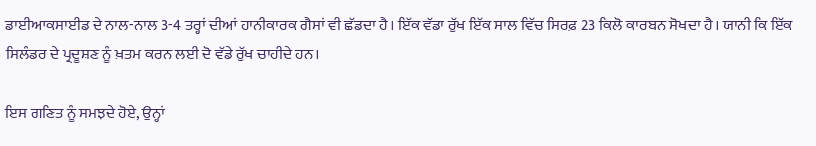ਡਾਈਆਕਸਾਈਡ ਦੇ ਨਾਲ-ਨਾਲ 3-4 ਤਰ੍ਹਾਂ ਦੀਆਂ ਹਾਨੀਕਾਰਕ ਗੈਸਾਂ ਵੀ ਛੱਡਦਾ ਹੈ। ਇੱਕ ਵੱਡਾ ਰੁੱਖ ਇੱਕ ਸਾਲ ਵਿੱਚ ਸਿਰਫ਼ 23 ਕਿਲੋ ਕਾਰਬਨ ਸੋਖਦਾ ਹੈ। ਯਾਨੀ ਕਿ ਇੱਕ ਸਿਲੰਡਰ ਦੇ ਪ੍ਰਦੂਸ਼ਣ ਨੂੰ ਖ਼ਤਮ ਕਰਨ ਲਈ ਦੋ ਵੱਡੇ ਰੁੱਖ ਚਾਹੀਦੇ ਹਨ।

ਇਸ ਗਣਿਤ ਨੂੰ ਸਮਝਦੇ ਹੋਏ, ਉਨ੍ਹਾਂ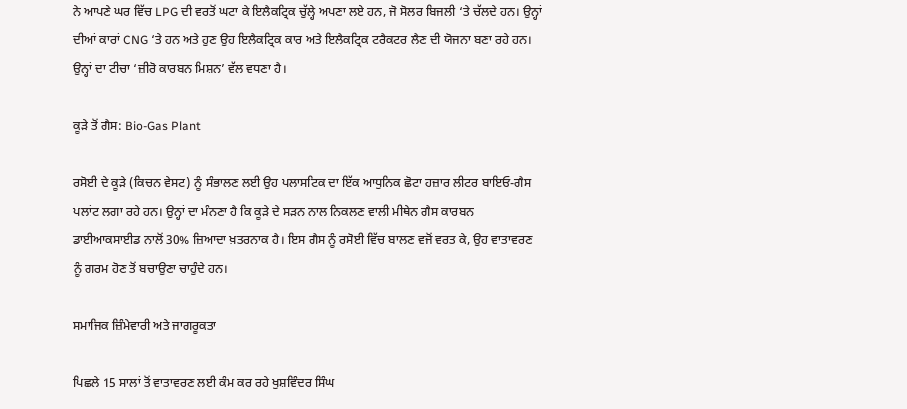ਨੇ ਆਪਣੇ ਘਰ ਵਿੱਚ LPG ਦੀ ਵਰਤੋਂ ਘਟਾ ਕੇ ਇਲੈਕਟ੍ਰਿਕ ਚੁੱਲ੍ਹੇ ਅਪਣਾ ਲਏ ਹਨ, ਜੋ ਸੋਲਰ ਬਿਜਲੀ ‘ਤੇ ਚੱਲਦੇ ਹਨ। ਉਨ੍ਹਾਂ ਦੀਆਂ ਕਾਰਾਂ CNG ‘ਤੇ ਹਨ ਅਤੇ ਹੁਣ ਉਹ ਇਲੈਕਟ੍ਰਿਕ ਕਾਰ ਅਤੇ ਇਲੈਕਟ੍ਰਿਕ ਟਰੈਕਟਰ ਲੈਣ ਦੀ ਯੋਜਨਾ ਬਣਾ ਰਹੇ ਹਨ। ਉਨ੍ਹਾਂ ਦਾ ਟੀਚਾ ‘ਜ਼ੀਰੋ ਕਾਰਬਨ ਮਿਸ਼ਨ’ ਵੱਲ ਵਧਣਾ ਹੈ।

ਕੂੜੇ ਤੋਂ ਗੈਸ: Bio-Gas Plant

ਰਸੋਈ ਦੇ ਕੂੜੇ (ਕਿਚਨ ਵੇਸਟ) ਨੂੰ ਸੰਭਾਲਣ ਲਈ ਉਹ ਪਲਾਸਟਿਕ ਦਾ ਇੱਕ ਆਧੁਨਿਕ ਛੋਟਾ ਹਜ਼ਾਰ ਲੀਟਰ ਬਾਇਓ-ਗੈਸ ਪਲਾਂਟ ਲਗਾ ਰਹੇ ਹਨ। ਉਨ੍ਹਾਂ ਦਾ ਮੰਨਣਾ ਹੈ ਕਿ ਕੂੜੇ ਦੇ ਸੜਨ ਨਾਲ ਨਿਕਲਣ ਵਾਲੀ ਮੀਥੇਨ ਗੈਸ ਕਾਰਬਨ ਡਾਈਆਕਸਾਈਡ ਨਾਲੋਂ 30% ਜ਼ਿਆਦਾ ਖ਼ਤਰਨਾਕ ਹੈ। ਇਸ ਗੈਸ ਨੂੰ ਰਸੋਈ ਵਿੱਚ ਬਾਲਣ ਵਜੋਂ ਵਰਤ ਕੇ, ਉਹ ਵਾਤਾਵਰਣ ਨੂੰ ਗਰਮ ਹੋਣ ਤੋਂ ਬਚਾਉਣਾ ਚਾਹੁੰਦੇ ਹਨ।

ਸਮਾਜਿਕ ਜ਼ਿੰਮੇਵਾਰੀ ਅਤੇ ਜਾਗਰੂਕਤਾ

ਪਿਛਲੇ 15 ਸਾਲਾਂ ਤੋਂ ਵਾਤਾਵਰਣ ਲਈ ਕੰਮ ਕਰ ਰਹੇ ਖੁਸ਼ਵਿੰਦਰ ਸਿੰਘ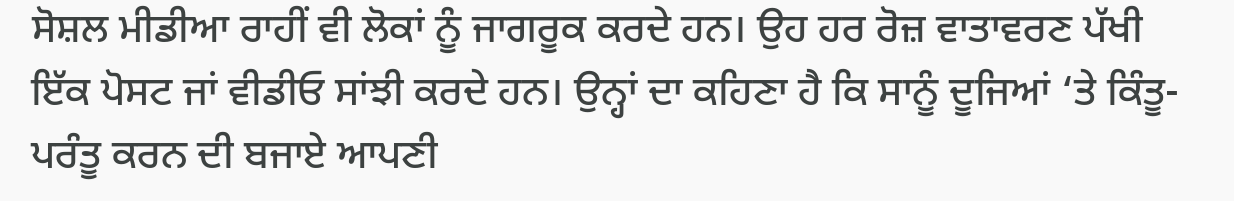ਸੋਸ਼ਲ ਮੀਡੀਆ ਰਾਹੀਂ ਵੀ ਲੋਕਾਂ ਨੂੰ ਜਾਗਰੂਕ ਕਰਦੇ ਹਨ। ਉਹ ਹਰ ਰੋਜ਼ ਵਾਤਾਵਰਣ ਪੱਖੀ ਇੱਕ ਪੋਸਟ ਜਾਂ ਵੀਡੀਓ ਸਾਂਝੀ ਕਰਦੇ ਹਨ। ਉਨ੍ਹਾਂ ਦਾ ਕਹਿਣਾ ਹੈ ਕਿ ਸਾਨੂੰ ਦੂਜਿਆਂ ‘ਤੇ ਕਿੰਤੂ-ਪਰੰਤੂ ਕਰਨ ਦੀ ਬਜਾਏ ਆਪਣੀ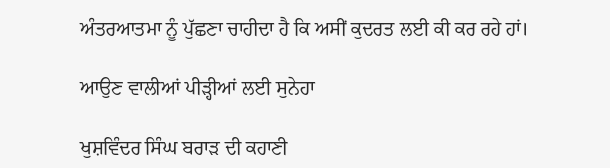ਅੰਤਰਆਤਮਾ ਨੂੰ ਪੁੱਛਣਾ ਚਾਹੀਦਾ ਹੈ ਕਿ ਅਸੀਂ ਕੁਦਰਤ ਲਈ ਕੀ ਕਰ ਰਹੇ ਹਾਂ।

ਆਉਣ ਵਾਲੀਆਂ ਪੀੜ੍ਹੀਆਂ ਲਈ ਸੁਨੇਹਾ

ਖੁਸ਼ਵਿੰਦਰ ਸਿੰਘ ਬਰਾੜ ਦੀ ਕਹਾਣੀ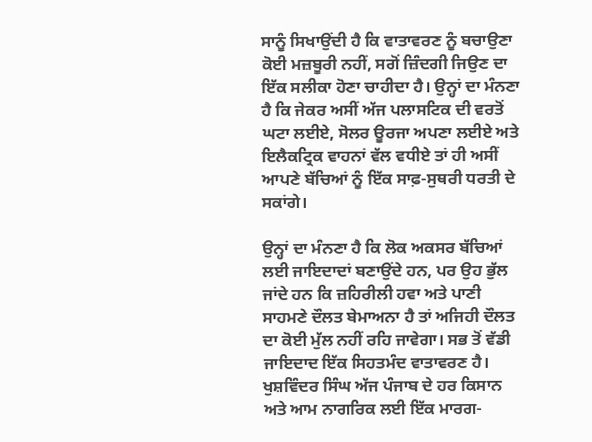ਸਾਨੂੰ ਸਿਖਾਉਂਦੀ ਹੈ ਕਿ ਵਾਤਾਵਰਣ ਨੂੰ ਬਚਾਉਣਾ ਕੋਈ ਮਜ਼ਬੂਰੀ ਨਹੀਂ, ਸਗੋਂ ਜ਼ਿੰਦਗੀ ਜਿਉਣ ਦਾ ਇੱਕ ਸਲੀਕਾ ਹੋਣਾ ਚਾਹੀਦਾ ਹੈ। ਉਨ੍ਹਾਂ ਦਾ ਮੰਨਣਾ ਹੈ ਕਿ ਜੇਕਰ ਅਸੀਂ ਅੱਜ ਪਲਾਸਟਿਕ ਦੀ ਵਰਤੋਂ ਘਟਾ ਲਈਏ, ਸੋਲਰ ਊਰਜਾ ਅਪਣਾ ਲਈਏ ਅਤੇ ਇਲੈਕਟ੍ਰਿਕ ਵਾਹਨਾਂ ਵੱਲ ਵਧੀਏ ਤਾਂ ਹੀ ਅਸੀਂ ਆਪਣੇ ਬੱਚਿਆਂ ਨੂੰ ਇੱਕ ਸਾਫ਼-ਸੁਥਰੀ ਧਰਤੀ ਦੇ ਸਕਾਂਗੇ।

ਉਨ੍ਹਾਂ ਦਾ ਮੰਨਣਾ ਹੈ ਕਿ ਲੋਕ ਅਕਸਰ ਬੱਚਿਆਂ ਲਈ ਜਾਇਦਾਦਾਂ ਬਣਾਉਂਦੇ ਹਨ, ਪਰ ਉਹ ਭੁੱਲ ਜਾਂਦੇ ਹਨ ਕਿ ਜ਼ਹਿਰੀਲੀ ਹਵਾ ਅਤੇ ਪਾਣੀ ਸਾਹਮਣੇ ਦੌਲਤ ਬੇਮਾਅਨਾ ਹੈ ਤਾਂ ਅਜਿਹੀ ਦੌਲਤ ਦਾ ਕੋਈ ਮੁੱਲ ਨਹੀਂ ਰਹਿ ਜਾਵੇਗਾ। ਸਭ ਤੋਂ ਵੱਡੀ ਜਾਇਦਾਦ ਇੱਕ ਸਿਹਤਮੰਦ ਵਾਤਾਵਰਣ ਹੈ। ਖੁਸ਼ਵਿੰਦਰ ਸਿੰਘ ਅੱਜ ਪੰਜਾਬ ਦੇ ਹਰ ਕਿਸਾਨ ਅਤੇ ਆਮ ਨਾਗਰਿਕ ਲਈ ਇੱਕ ਮਾਰਗ-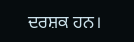ਦਰਸ਼ਕ ਹਨ।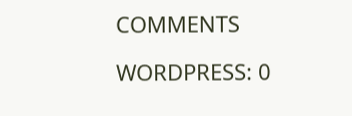COMMENTS

WORDPRESS: 0